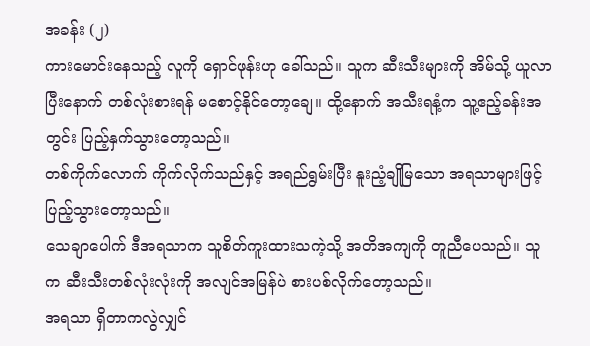အခန်း (၂)
ကားမောင်းနေသည့် လူကို ရှောင်ဖုန်းဟု ခေါ်သည်။ သူက ဆီးသီးများကို အိမ်သို့ ယူလာပြီးနောက် တစ်လုံးစားရန် မစောင့်နိုင်တော့ချေ။ ထို့နောက် အသီးရနံ့က သူ့ဧည့်ခန်းအတွင်း ပြည့်နှက်သွားတော့သည်။
တစ်ကိုက်လောက် ကိုက်လိုက်သည်နှင့် အရည်ရွမ်းပြီး နူးညံ့ချိုမြသော အရသာများဖြင့် ပြည့်သွားတော့သည်။
သေချာပေါက် ဒီအရသာက သူစိတ်ကူးထားသကဲ့သို့ အတိအကျကို တူညီပေသည်။ သူက ဆီးသီးတစ်လုံးလုံးကို အလျင်အမြန်ပဲ စားပစ်လိုက်တော့သည်။
အရသာ ရှိတာကလွဲလျှင်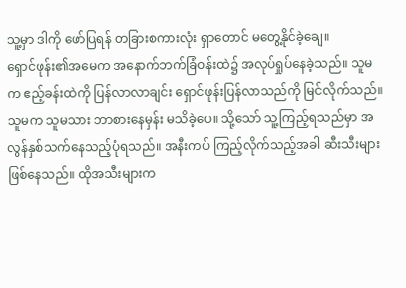သူ့မှာ ဒါကို ဖော်ပြရန် တခြားစကားလုံး ရှာတောင် မတွေ့နိုင်ခဲ့ချေ။
ရှောင်ဖုန်း၏အမေက အနောက်ဘက်ခြံဝန်းထဲ၌ အလုပ်ရှုပ်နေခဲ့သည်။ သူမက ဧည့်ခန်းထဲကို ပြန်လာလာချင်း ရှောင်ဖုန်းပြန်လာသည်ကို မြင်လိုက်သည်။ သူမက သူမသား ဘာစားနေမှန်း မသိခဲ့ပေ။ သို့သော် သူ့ကြည့်ရသည်မှာ အလွန်နှစ်သက်နေသည့်ပုံရသည်။ အနီးကပ် ကြည့်လိုက်သည့်အခါ ဆီးသီးများ ဖြစ်နေသည်။ ထိုအသီးများက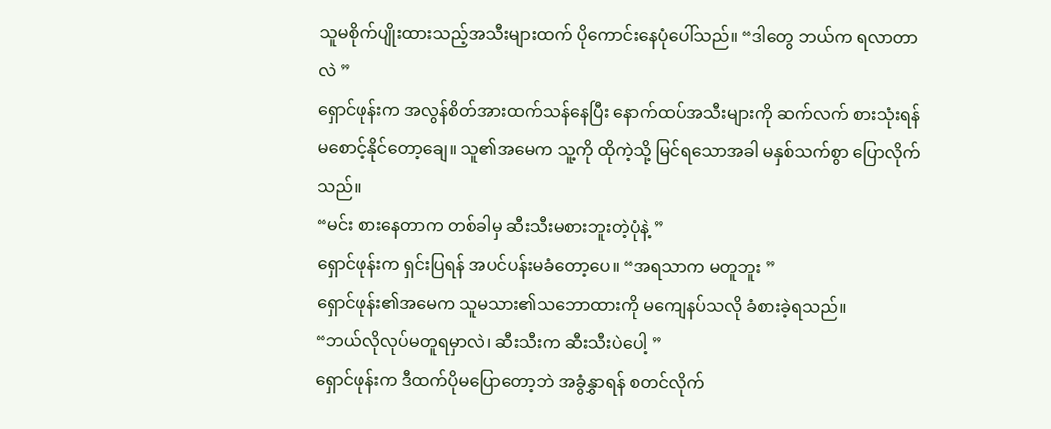သူမစိုက်ပျိုးထားသည့်အသီးများထက် ပိုကောင်းနေပုံပေါ်သည်။ “ဒါတွေ ဘယ်က ရလာတာလဲ ”
ရှောင်ဖုန်းက အလွန်စိတ်အားထက်သန်နေပြီး နောက်ထပ်အသီးများကို ဆက်လက် စားသုံးရန် မစောင့်နိုင်တော့ချေ။ သူ၏အမေက သူ့ကို ထိုကဲ့သို့ မြင်ရသောအခါ မနှစ်သက်စွာ ပြောလိုက်သည်။
“မင်း စားနေတာက တစ်ခါမှ ဆီးသီးမစားဘူးတဲ့ပုံနဲ့ ”
ရှောင်ဖုန်းက ရှင်းပြရန် အပင်ပန်းမခံတော့ပေ။ “အရသာက မတူဘူး ”
ရှောင်ဖုန်း၏အမေက သူမသား၏သဘောထားကို မကျေနပ်သလို ခံစားခဲ့ရသည်။
“ဘယ်လိုလုပ်မတူရမှာလဲ၊ ဆီးသီးက ဆီးသီးပဲပေါ့ ”
ရှောင်ဖုန်းက ဒီထက်ပိုမပြောတော့ဘဲ အခွံနွှာရန် စတင်လိုက်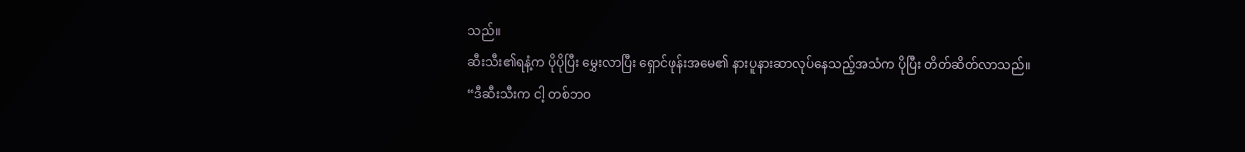သည်။
ဆီးသီး၏ရနံ့က ပိုပိုပြီး မွှေးလာပြီး ရှောင်ဖုန်းအမေ၏ နားပူနားဆာလုပ်နေသည့်အသံက ပိုပြီး တိတ်ဆိတ်လာသည်။
“ဒီဆီးသီးက ငါ့ တစ်ဘဝ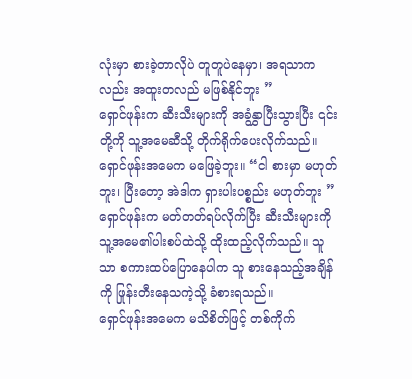လုံးမှာ စားခဲ့တာလိုပဲ တူတူပဲနေမှာ၊ အရသာကလည်း အထူးတလည် မဖြစ်နိုင်ဘူး ”
ရှောင်ဖုန်းက ဆီးသီးများကို အခွံနွှာပြီးသွားပြီး ၎င်းတို့ကို သူ့အမေဆီသို့ တိုက်ရိုက်ပေးလိုက်သည်။
ရှောင်ဖုန်းအမေက မဖြေခဲ့ဘူး။ “ငါ စားမှာ မဟုတ်ဘူး၊ ပြီးတော့ အဲဒါက ရှားပါးပစ္စည်း မဟုတ်ဘူး ”
ရှောင်ဖုန်းက မတ်တတ်ရပ်လိုက်ပြီး ဆီးသီးများကို သူ့အမေ၏ပါးစပ်ထဲသို့ ထိုးထည့်လိုက်သည်။ သူသာ စကားထပ်ပြောနေပါက သူ စားနေသည့်အချိန်ကို ဖြုန်းတီးနေသကဲ့သို့ ခံစားရသည်။
ရှောင်ဖုန်းအမေက မသိစိတ်ဖြင့် တစ်ကိုက်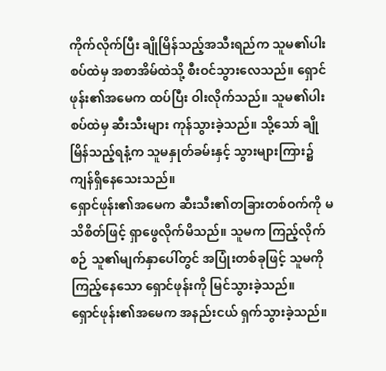ကိုက်လိုက်ပြီး ချိုမြိန်သည့်အသီးရည်က သူမ၏ပါးစပ်ထဲမှ အစာအိမ်ထဲသို့ စီးဝင်သွားလေသည်။ ရှောင်ဖုန်း၏အမေက ထပ်ပြီး ဝါးလိုက်သည်။ သူမ၏ပါးစပ်ထဲမှ ဆီးသီးများ ကုန်သွားခဲ့သည်။ သို့သော် ချိုမြိန်သည့်ရနံ့က သူမနှုတ်ခမ်းနှင့် သွားများကြား၌ ကျန်ရှိနေသေးသည်။
ရှောင်ဖုန်း၏အမေက ဆီးသီး၏တခြားတစ်ဝက်ကို မသိစိတ်ဖြင့် ရှာဖွေလိုက်မိသည်။ သူမက ကြည့်လိုက်စဉ် သူ၏မျက်နှာပေါ်တွင် အပြုံးတစ်ခုဖြင့် သူမကို ကြည့်နေသော ရှောင်ဖုန်းကို မြင်သွားခဲ့သည်။
ရှောင်ဖုန်း၏အမေက အနည်းငယ် ရှက်သွားခဲ့သည်။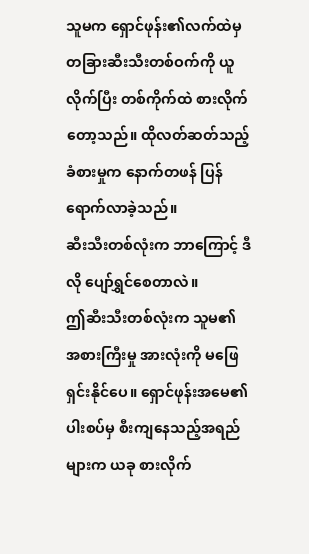သူမက ရှောင်ဖုန်း၏လက်ထဲမှ တခြားဆီးသီးတစ်ဝက်ကို ယူလိုက်ပြီး တစ်ကိုက်ထဲ စားလိုက်တော့သည်။ ထိုလတ်ဆတ်သည့် ခံစားမှုက နောက်တဖန် ပြန်ရောက်လာခဲ့သည်။
ဆီးသီးတစ်လုံးက ဘာကြောင့် ဒီလို ပျော်ရွှင်စေတာလဲ။
ဤဆီးသီးတစ်လုံးက သူမ၏ အစားကြီးမှု အားလုံးကို မဖြေရှင်းနိုင်ပေ။ ရှောင်ဖုန်းအမေ၏ပါးစပ်မှ စီးကျနေသည့်အရည်များက ယခု စားလိုက်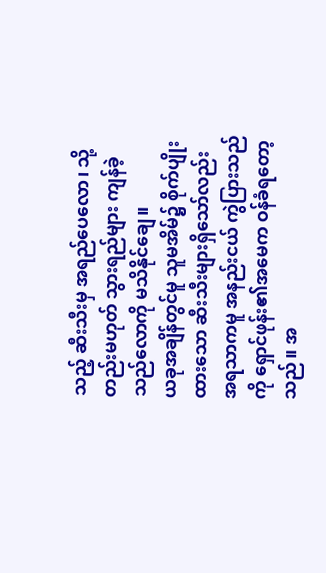သည့် ဆီးသီးမှ အရည်ပေလော၊ သို့တည်းမဟုတ် သွားရည်များ ကျန်ခဲ့သည်လောကို မသိနိုင်ချေ။
ယခုအချိန်တွင်မူ သူမအိမ်၌ စိုက်ပျိုးထားသော ဆီးသီးများရှိသော်လည်း အရသာကမူ အနည်းငယ် ကွဲပြားသည်ကို ရှောင်ဖုန်း၏အမေက ဝန်ခံရတော့သည်။ အ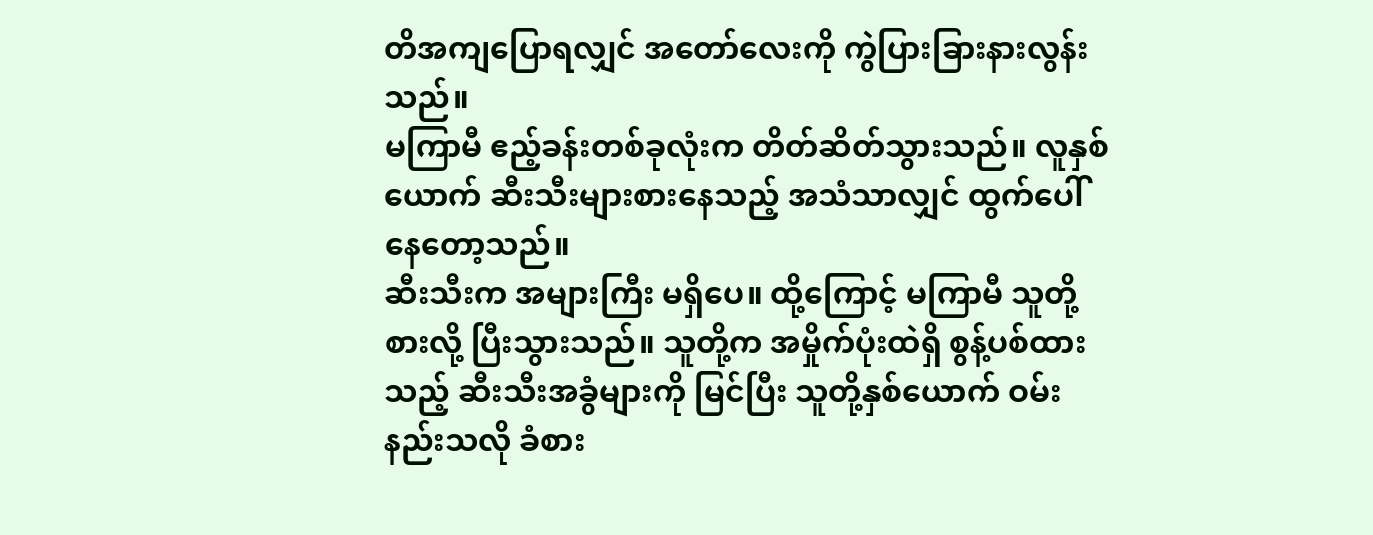တိအကျပြောရလျှင် အတော်လေးကို ကွဲပြားခြားနားလွန်းသည်။
မကြာမီ ဧည့်ခန်းတစ်ခုလုံးက တိတ်ဆိတ်သွားသည်။ လူနှစ်ယောက် ဆီးသီးများစားနေသည့် အသံသာလျှင် ထွက်ပေါ်နေတော့သည်။
ဆီးသီးက အများကြီး မရှိပေ။ ထို့ကြောင့် မကြာမီ သူတို့ စားလို့ ပြီးသွားသည်။ သူတို့က အမှိုက်ပုံးထဲရှိ စွန့်ပစ်ထားသည့် ဆီးသီးအခွံများကို မြင်ပြီး သူတို့နှစ်ယောက် ဝမ်းနည်းသလို ခံစား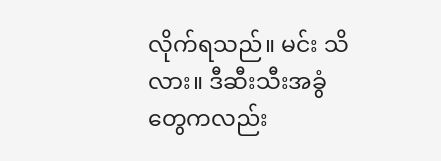လိုက်ရသည်။ မင်း သိလား။ ဒီဆီးသီးအခွံတွေကလည်း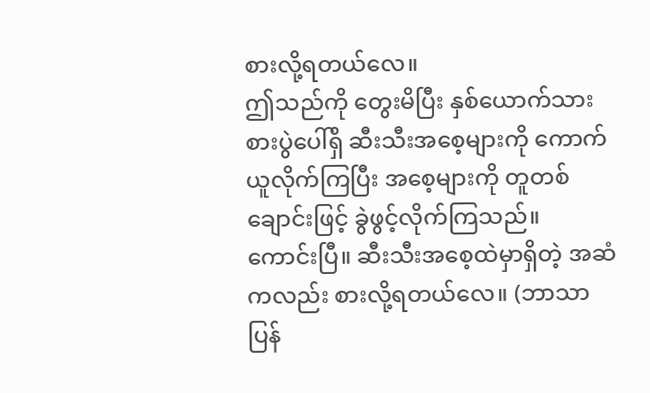စားလို့ရတယ်လေ။
ဤသည်ကို တွေးမိပြီး နှစ်ယောက်သား စားပွဲပေါ်ရှိ ဆီးသီးအစေ့များကို ကောက်ယူလိုက်ကြပြီး အစေ့များကို တူတစ်ချောင်းဖြင့် ခွဲဖွင့်လိုက်ကြသည်။
ကောင်းပြီ။ ဆီးသီးအစေ့ထဲမှာရှိတဲ့ အဆံကလည်း စားလို့ရတယ်လေ။ (ဘာသာပြန်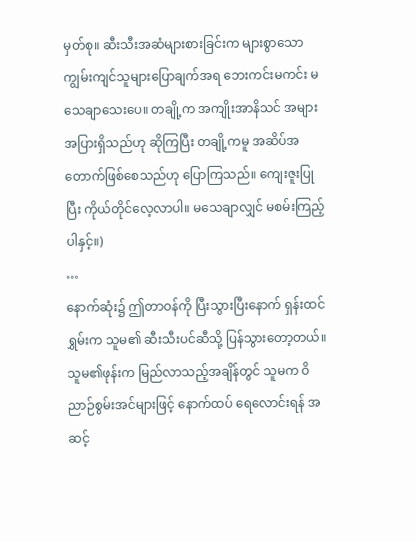မှတ်စု။ ဆီးသီးအဆံများစားခြင်းက များစွာသော ကျွမ်းကျင်သူများပြောချက်အရ ဘေးကင်းမကင်း မသေချာသေးပေ။ တချို့က အကျိုးအာနိသင် အများအပြားရှိသည်ဟု ဆိုကြပြီး တချို့ကမူ အဆိပ်အတောက်ဖြစ်စေသည်ဟု ပြောကြသည်။ ကျေးဇူးပြုပြီး ကိုယ်တိုင်လေ့လာပါ။ မသေချာလျှင် မစမ်းကြည့်ပါနှင့်။)
…
နောက်ဆုံး၌ ဤတာဝန်ကို ပြီးသွားပြီးနောက် ရှန်းထင်ရွှမ်းက သူမ၏ ဆီးသီးပင်ဆီသို့ ပြန်သွားတော့တယ်။ သူမ၏ဖုန်းက မြည်လာသည့်အချိန်တွင် သူမက ဝိညာဉ်စွမ်းအင်များဖြင့် နောက်ထပ် ရေလောင်းရန် အဆင့်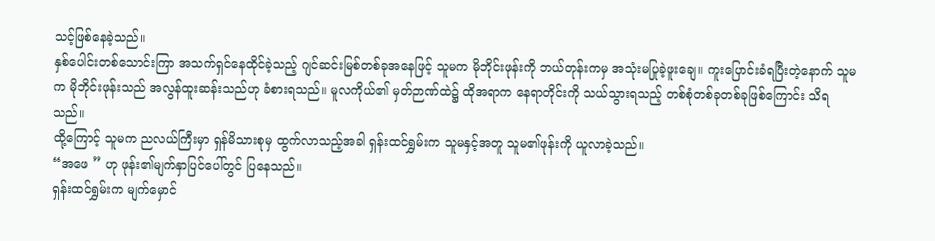သင့်ဖြစ်နေခဲ့သည်။
နှစ်ပေါင်းတစ်သောင်းကြာ အသက်ရှင်နေထိုင်ခဲ့သည့် ဂျင်ဆင်းမြစ်တစ်ခုအနေဖြင့် သူမက မိုဘိုင်းဖုန်းကို ဘယ်တုန်းကမှ အသုံးမပြုခဲ့ဖူးချေ။ ကူးပြောင်းခံရပြီးတဲ့နောက် သူမက မိုဘိုင်းဖုန်းသည် အလွန်ထူးဆန်းသည်ဟု ခံစားရသည်။ မူလကိုယ်၏ မှတ်ဉာဏ်ထဲ၌ ထိုအရာက နေရာတိုင်းကို သယ်သွားရသည့် တစ်စုံတစ်ခုတစ်ခုဖြစ်ကြောင်း သိရသည်။
ထို့ကြောင့် သူမက ညလယ်ကြီးမှာ ရှန်မိသားစုမှ ထွက်လာသည့်အခါ ရှန်းထင်ရွှမ်းက သူမနှင့်အတူ သူမ၏ဖုန်းကို ယူလာခဲ့သည်။
“အဖေ ” ဟု ဖုန်း၏မျက်နှာပြင်ပေါ်တွင် ပြနေသည်။
ရှန်းထင်ရွှမ်းက မျက်မှောင်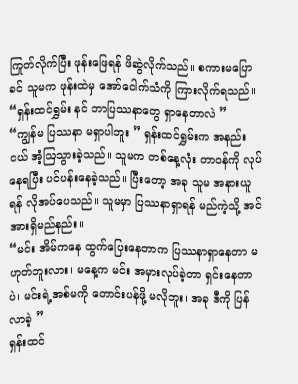ကြုတ်လိုက်ပြီး ဖုန်းဖြေရန် ဖိဆွဲလိုက်သည်။ စကားမပြောခင် သူမက ဖုန်းထဲမှ အော်ငေါက်သံကို ကြားလိုက်ရသည်။
“ရှန်းထင်ရွှမ်း နင် ဘာပြဿနာတွေ ရှာနေတာလဲ ”
“ကျွန်မ ပြဿနာ မရှာပါဘူး ” ရှန်းထင်ရွှမ်းက အနည်းငယ် အံ့ဩသွားခဲ့သည်။ သူမက တစ်နေ့လုံး တာဝန်ကို လုပ်နေရပြီး ပင်ပန်းနေခဲ့သည်။ ပြီးတော့ အခု သူမ အနားယူရန် လိုအပ်ပေသည်။ သူမမှာ ပြဿနာရှာရန် မည်ကဲ့သို့ အင်အားရှိမည်နည်း။
“မင်း အိမ်ကနေ ထွက်ပြေးနေတာက ပြဿနာရှာနေတာ မဟုတ်ဘူးလား၊ မနေ့က မင်း အမှားလုပ်ခဲ့တာ ရှင်းနေတာပဲ၊ မင်းရဲ့အစ်မကို တောင်းပန်ဖို့ မလိုဘူး၊ အခု ဒီကို ပြန်လာခဲ့ ”
ရှန်းထင်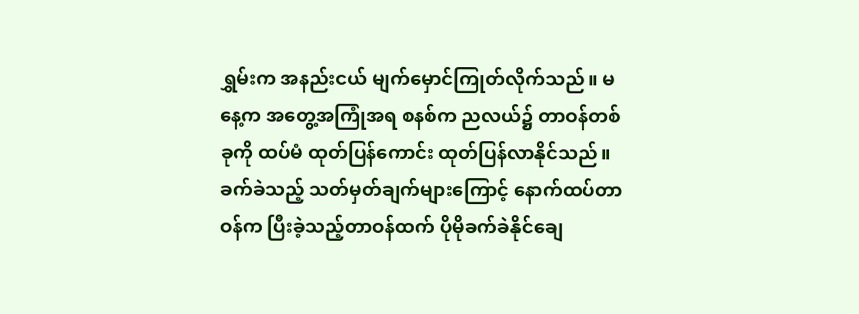ရွှမ်းက အနည်းငယ် မျက်မှောင်ကြုတ်လိုက်သည်။ မနေ့က အတွေ့အကြုံအရ စနစ်က ညလယ်၌ တာဝန်တစ်ခုကို ထပ်မံ ထုတ်ပြန်ကောင်း ထုတ်ပြန်လာနိုင်သည်။ ခက်ခဲသည့် သတ်မှတ်ချက်များကြောင့် နောက်ထပ်တာဝန်က ပြီးခဲ့သည့်တာဝန်ထက် ပိုမိုခက်ခဲနိုင်ချေ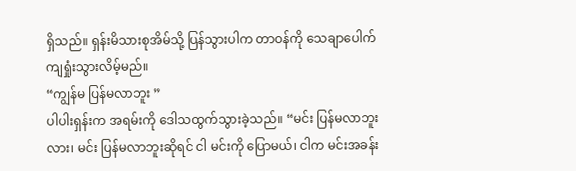ရှိသည်။ ရှန်းမိသားစုအိမ်သို့ ပြန်သွားပါက တာဝန်ကို သေချာပေါက် ကျရှုံးသွားလိမ့်မည်။
“ကျွန်မ ပြန်မလာဘူး ”
ပါပါးရှန်းက အရမ်းကို ဒေါသထွက်သွားခဲ့သည်။ “မင်း ပြန်မလာဘူးလား၊ မင်း ပြန်မလာဘူးဆိုရင် ငါ မင်းကို ပြောမယ်၊ ငါက မင်းအခန်း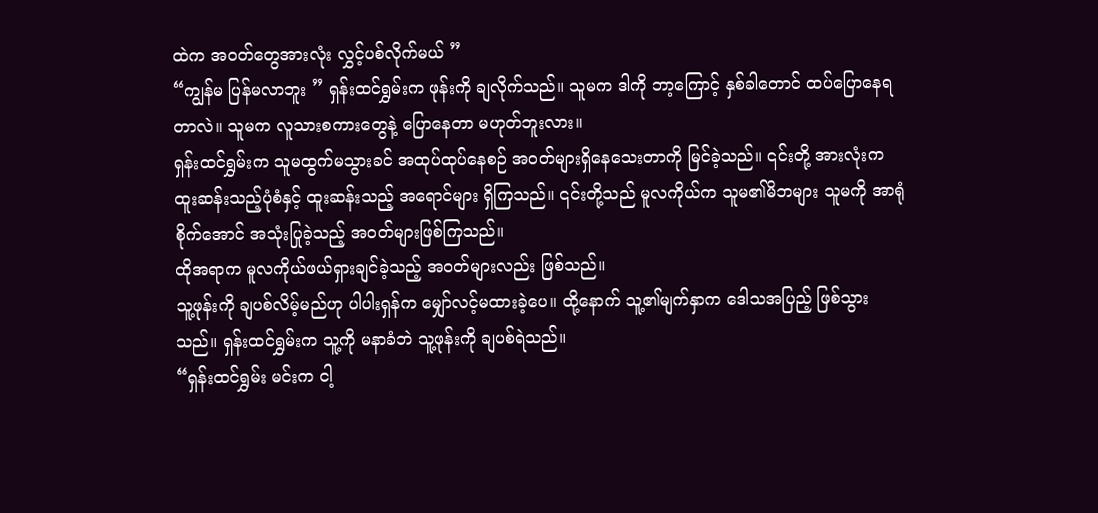ထဲက အဝတ်တွေအားလုံး လွှင့်ပစ်လိုက်မယ် ”
“ကျွန်မ ပြန်မလာဘူး ” ရှန်းထင်ရွှမ်းက ဖုန်းကို ချလိုက်သည်။ သူမက ဒါကို ဘာ့ကြောင့် နှစ်ခါတောင် ထပ်ပြောနေရတာလဲ။ သူမက လူသားစကားတွေနဲ့ ပြောနေတာ မဟုတ်ဘူးလား။
ရှန်းထင်ရွှမ်းက သူမထွက်မသွားခင် အထုပ်ထုပ်နေစဉ် အဝတ်များရှိနေသေးတာကို မြင်ခဲ့သည်။ ၎င်းတို့ အားလုံးက ထူးဆန်းသည့်ပုံစံနှင့် ထူးဆန်းသည့် အရောင်များ ရှိကြသည်။ ၎င်းတို့သည် မူလကိုယ်က သူမ၏မိဘများ သူမကို အာရုံစိုက်အောင် အသုံးပြုခဲ့သည့် အဝတ်များဖြစ်ကြသည်။
ထိုအရာက မူလကိုယ်ဖယ်ရှားချင်ခဲ့သည့် အဝတ်များလည်း ဖြစ်သည်။
သူ့ဖုန်းကို ချပစ်လိမ့်မည်ဟု ပါပါးရှန်က မျှော်လင့်မထားခဲ့ပေ။ ထို့နောက် သူ့၏မျက်နှာက ဒေါသအပြည့် ဖြစ်သွားသည်။ ရှန်းထင်ရွှမ်းက သူ့ကို မနာခံဘဲ သူ့ဖုန်းကို ချပစ်ရဲသည်။
“ရှန်းထင်ရွှမ်း မင်းက ငါ့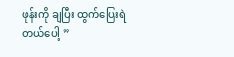ဖုန်းကို ချပြီး ထွက်ပြေးရဲတယ်ပေါ့ ”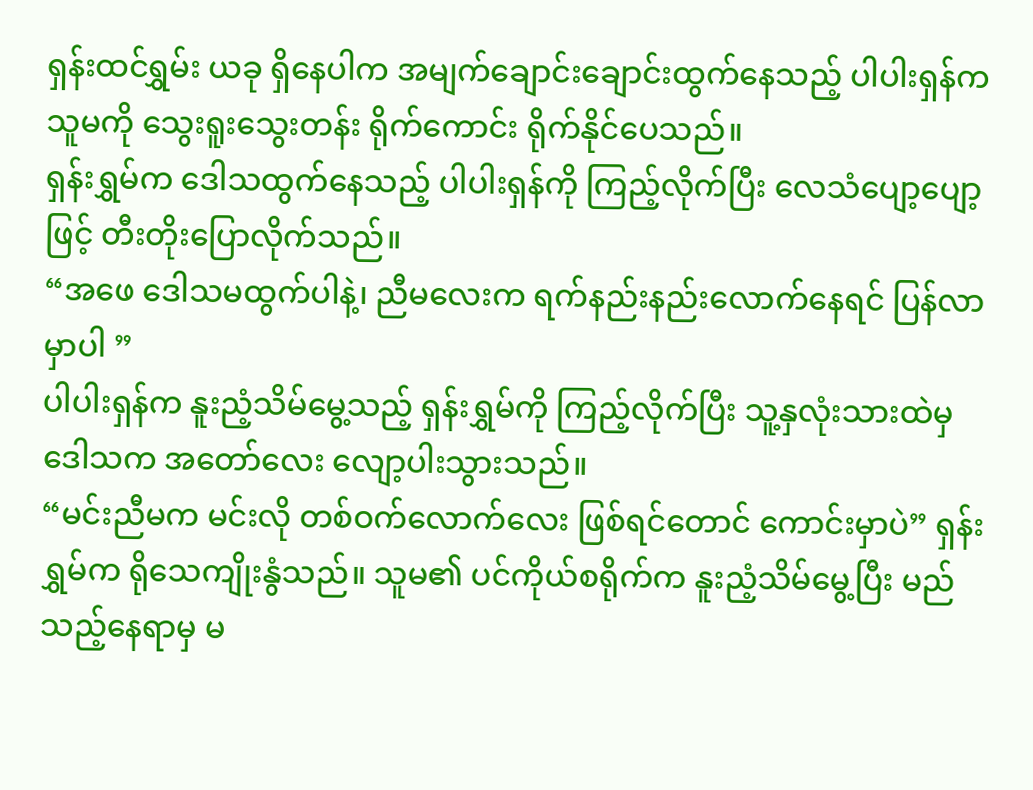ရှန်းထင်ရွှမ်း ယခု ရှိနေပါက အမျက်ချောင်းချောင်းထွက်နေသည့် ပါပါးရှန်က သူမကို သွေးရူးသွေးတန်း ရိုက်ကောင်း ရိုက်နိုင်ပေသည်။
ရှန်းရွှမ်က ဒေါသထွက်နေသည့် ပါပါးရှန်ကို ကြည့်လိုက်ပြီး လေသံပျော့ပျော့ဖြင့် တီးတိုးပြောလိုက်သည်။
“အဖေ ဒေါသမထွက်ပါနဲ့၊ ညီမလေးက ရက်နည်းနည်းလောက်နေရင် ပြန်လာမှာပါ ”
ပါပါးရှန်က နူးညံ့သိမ်မွေ့သည့် ရှန်းရွှမ်ကို ကြည့်လိုက်ပြီး သူ့နှလုံးသားထဲမှ ဒေါသက အတော်လေး လျော့ပါးသွားသည်။
“မင်းညီမက မင်းလို တစ်ဝက်လောက်လေး ဖြစ်ရင်တောင် ကောင်းမှာပဲ” ရှန်းရွှမ်က ရိုသေကျိုးနွံသည်။ သူမ၏ ပင်ကိုယ်စရိုက်က နူးညံ့သိမ်မွေ့ပြီး မည်သည့်နေရာမှ မ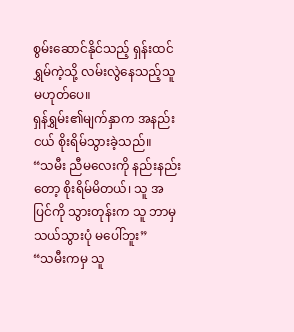စွမ်းဆောင်နိုင်သည့် ရှန်းထင်ရွှမ်ကဲ့သို့ လမ်းလွဲနေသည့်သူ မဟုတ်ပေ။
ရှန်ရွှမ်း၏မျက်နှာက အနည်းငယ် စိုးရိမ်သွားခဲ့သည်။
“သမီး ညီမလေးကို နည်းနည်းတော့ စိုးရိမ်မိတယ်၊ သူ အပြင်ကို သွားတုန်းက သူ ဘာမှသယ်သွားပုံ မပေါ်ဘူး”
“သမီးကမှ သူ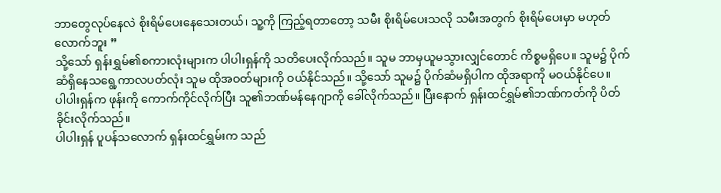ဘာတွေလုပ်နေလဲ စိုးရိမ်ပေးနေသေးတယ်၊ သူ့ကို ကြည့်ရတာတော့ သမီး စိုးရိမ်ပေးသလို သမီးအတွက် စိုးရိမ်ပေးမှာ မဟုတ်လောက်ဘူး ”
သို့သော် ရှန်းရွှမ်၏စကားလုံးများက ပါပါးရှန်ကို သတိပေးလိုက်သည်။ သူမ ဘာမှယူမသွားလျှင်တောင် ကိစ္စမရှိပေ။ သူမ၌ ပိုက်ဆံရှိနေသရွေ့ကာလပတ်လုံး သူမ ထိုအဝတ်များကို ဝယ်နိုင်သည်။ သို့သော် သူမ၌ ပိုက်ဆံမရှိပါက ထိုအရာကို မဝယ်နိုင်ပေ။
ပါပါးရှန်က ဖုန်းကို ကောက်ကိုင်လိုက်ပြီး သူ၏ဘဏ်မန်နေဂျာကို ခေါ်လိုက်သည်။ ပြီးနောက် ရှန်းထင်ရွှမ်၏ဘဏ်ကတ်ကို ပိတ်ခိုင်းလိုက်သည်။
ပါပါးရှန် ပူပန်သလောက် ရှန်းထင်ရွှမ်းက သည်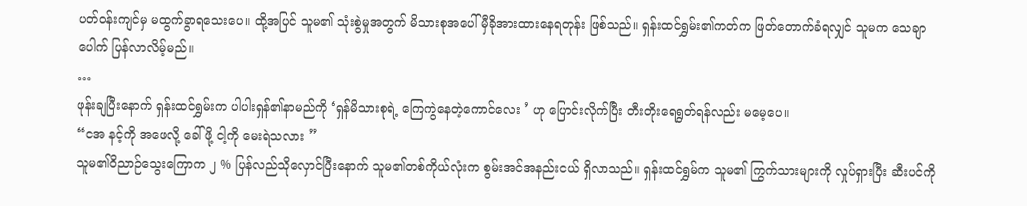ပတ်ဝန်းကျင်မှ မထွက်ခွာရသေးပေ။ ထို့အပြင် သူမ၏ သုံးစွဲမှုအတွက် မိသားစုအပေါ် မှီခိုအားထားနေရတုန်း ဖြစ်သည်။ ရှန်းထင်ရွှမ်း၏ကတ်က ဖြတ်တောက်ခံရလျှင် သူမက သေချာပေါက် ပြန်လာလိမ့်မည်။
…
ဖုန်းချပြီးနောက် ရှန်းထင်ရွှမ်းက ပါပါးရှန်၏နာမည်ကို ‘ရှန်မိသားစုရဲ့ ကြေကွဲနေတဲ့ကောင်လေး ’ ဟု ပြောင်းလိုက်ပြီး တီးတိုးရေရွတ်ရန်လည်း မမေ့ပေ။
“ငအ နင့်ကို အဖေလို့ ခေါ်ဖို့ ငါ့ကို မေးရဲသလား ”
သူမ၏ဝိညာဉ်သွေးကြောက ၂ % ပြန်လည်သိုလှောင်ပြီးနောက် သူမ၏တစ်ကိုယ်လုံးက စွမ်းအင်အနည်းငယ် ရှိလာသည်။ ရှန်းထင်ရွှမ်က သူမ၏ ကြွက်သားများကို လှုပ်ရှားပြီး ဆီးပင်ကို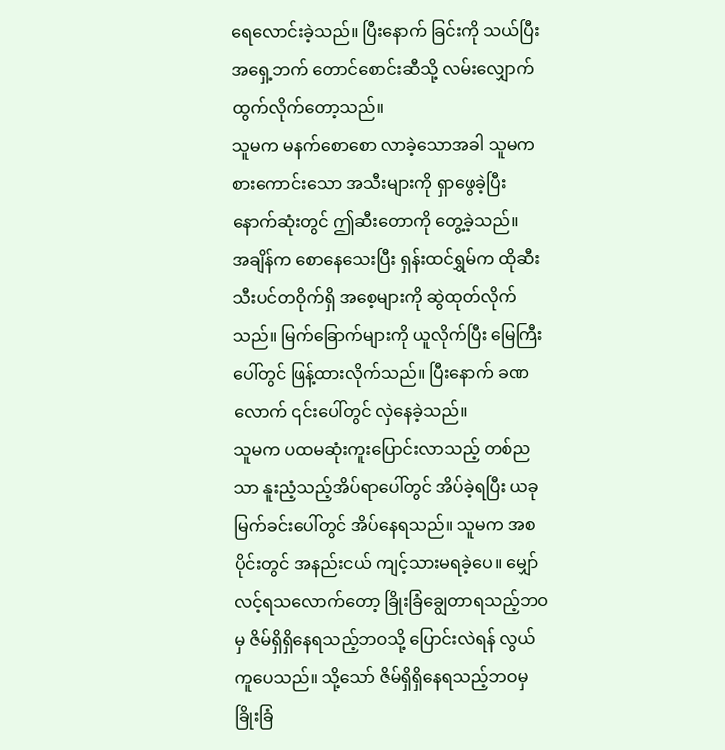ရေလောင်းခဲ့သည်။ ပြီးနောက် ခြင်းကို သယ်ပြီး အရှေ့ဘက် တောင်စောင်းဆီသို့ လမ်းလျှောက်ထွက်လိုက်တော့သည်။
သူမက မနက်စောစော လာခဲ့သောအခါ သူမက စားကောင်းသော အသီးများကို ရှာဖွေခဲ့ပြီး နောက်ဆုံးတွင် ဤဆီးတောကို တွေ့ခဲ့သည်။
အချိန်က စောနေသေးပြီး ရှန်းထင်ရွှမ်က ထိုဆီးသီးပင်တဝိုက်ရှိ အစေ့များကို ဆွဲထုတ်လိုက်သည်။ မြက်ခြောက်များကို ယူလိုက်ပြီး မြေကြီးပေါ်တွင် ဖြန့်ထားလိုက်သည်။ ပြီးနောက် ခဏလောက် ၎င်းပေါ်တွင် လှဲနေခဲ့သည်။
သူမက ပထမဆုံးကူးပြောင်းလာသည့် တစ်ညသာ နူးညံ့သည့်အိပ်ရာပေါ်တွင် အိပ်ခဲ့ရပြီး ယခု မြက်ခင်းပေါ်တွင် အိပ်နေရသည်။ သူမက အစပိုင်းတွင် အနည်းငယ် ကျင့်သားမရခဲ့ပေ။ မျှော်လင့်ရသလောက်တော့ ခြိုးခြံချွေတာရသည့်ဘဝမှ ဇိမ်ရှိရှိနေရသည့်ဘဝသို့ ပြောင်းလဲရန် လွယ်ကူပေသည်။ သို့သော် ဇိမ်ရှိရှိနေရသည့်ဘဝမှ ခြိုးခြံ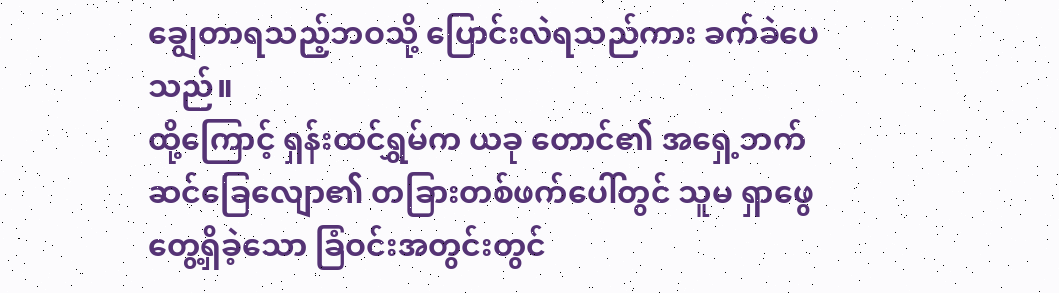ချွေတာရသည့်ဘဝသို့ ပြောင်းလဲရသည်ကား ခက်ခဲပေသည်။
ထို့ကြောင့် ရှန်းထင်ရွှမ်က ယခု တောင်၏ အရှေ့ဘက်ဆင်ခြေလျော၏ တခြားတစ်ဖက်ပေါ်တွင် သူမ ရှာဖွေတွေ့ရှိခဲ့သော ခြံဝင်းအတွင်းတွင်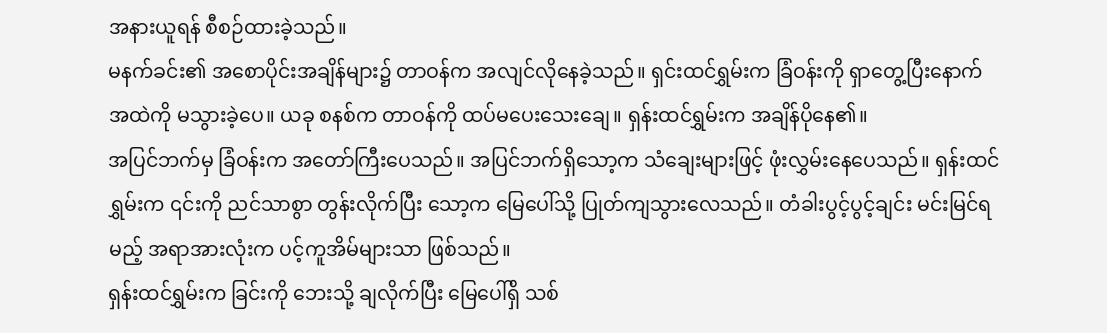အနားယူရန် စီစဉ်ထားခဲ့သည်။
မနက်ခင်း၏ အစောပိုင်းအချိန်များ၌ တာဝန်က အလျင်လိုနေခဲ့သည်။ ရှင်းထင်ရွှမ်းက ခြံဝန်းကို ရှာတွေ့ပြီးနောက် အထဲကို မသွားခဲ့ပေ။ ယခု စနစ်က တာဝန်ကို ထပ်မပေးသေးချေ။ ရှန်းထင်ရွှမ်းက အချိန်ပိုနေ၏။
အပြင်ဘက်မှ ခြံဝန်းက အတော်ကြီးပေသည်။ အပြင်ဘက်ရှိသော့က သံချေးများဖြင့် ဖုံးလွှမ်းနေပေသည်။ ရှန်းထင်ရွှမ်းက ၎င်းကို ညင်သာစွာ တွန်းလိုက်ပြီး သော့က မြေပေါ်သို့ ပြုတ်ကျသွားလေသည်။ တံခါးပွင့်ပွင့်ချင်း မင်းမြင်ရမည့် အရာအားလုံးက ပင့်ကူအိမ်များသာ ဖြစ်သည်။
ရှန်းထင်ရွှမ်းက ခြင်းကို ဘေးသို့ ချလိုက်ပြီး မြေပေါ်ရှိ သစ်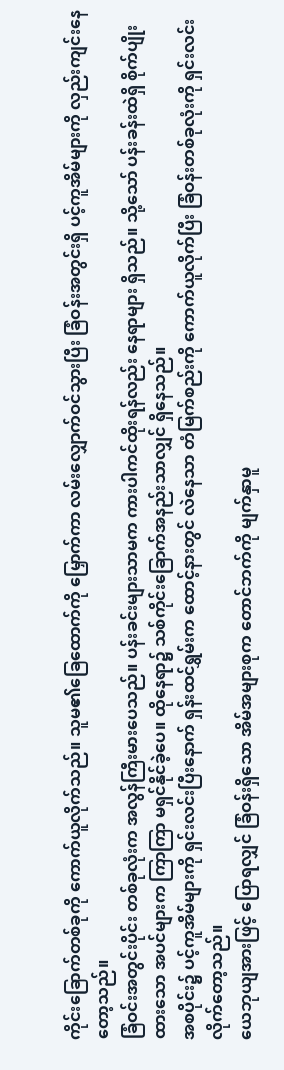ကိုင်းခြောက်တစ်ခုကို ကောက်ယူလိုက်သည်။ သူမ၏ခြေထောက်ကို မြှောက်ကာ လမ်းလျှောက်ဝင်သွားပြီး ခြံဝန်းအတွင်းရှိ ပင့်ကူအိမ်များကို လှည်းကျင်းနေတော့သည်။
ခြံဝင်းအတွင်းပိုင်း တစ်ခုလုံးက အလွန်ကြီးမားပေသည်။ ပန်းခင်းများသာမက ကားပါကင်ထိုးရန်လည်း နေရာများ ရှိသည်။ သို့သော် ပန်းခန်းထဲရှိ စိုက်ပျိုးထားသော အပင်များက ကြာကြာ မရှင်နိုင်ခဲ့ပေ။ ထိုနေရာ၌ သစ်ကိုင်းခြောက်အနည်းသာလျှင် ရှိနေသည်။
အစပိုင်း၌ ပင့်ကူအိမ်များကို ရှင်းလင်းပြီးနောက် ရှန်းထင်ရွှမ်းက ထောင့်နားတွင် လဲနေသာ တံမြက်စည်းကို ကောက်ယူလိုက်ပြီး ခြံဝန်းတစ်ခုလုံးကို ရှင်းလင်းလိုက်တော့သည်။
ယေဘုယျအားဖြင့် ပြောရလျှင် ခြံဝန်းရှိသော အိမ်အများစုက တောင်ဘက်ကို မျက်နှာမူ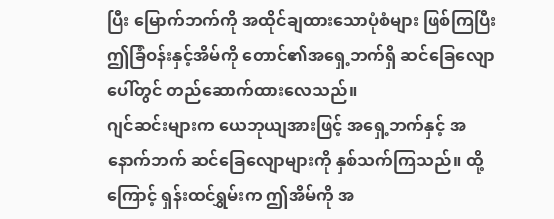ပြီး မြောက်ဘက်ကို အထိုင်ချထားသောပုံစံများ ဖြစ်ကြပြီး ဤခြံဝန်းနှင့်အိမ်ကို တောင်၏အရှေ့ဘက်ရှိ ဆင်ခြေလျောပေါ်တွင် တည်ဆောက်ထားလေသည်။
ဂျင်ဆင်းများက ယေဘုယျအားဖြင့် အရှေ့ဘက်နှင့် အနောက်ဘက် ဆင်ခြေလျောများကို နှစ်သက်ကြသည်။ ထို့ကြောင့် ရှန်းထင်ရွှမ်းက ဤအိမ်ကို အ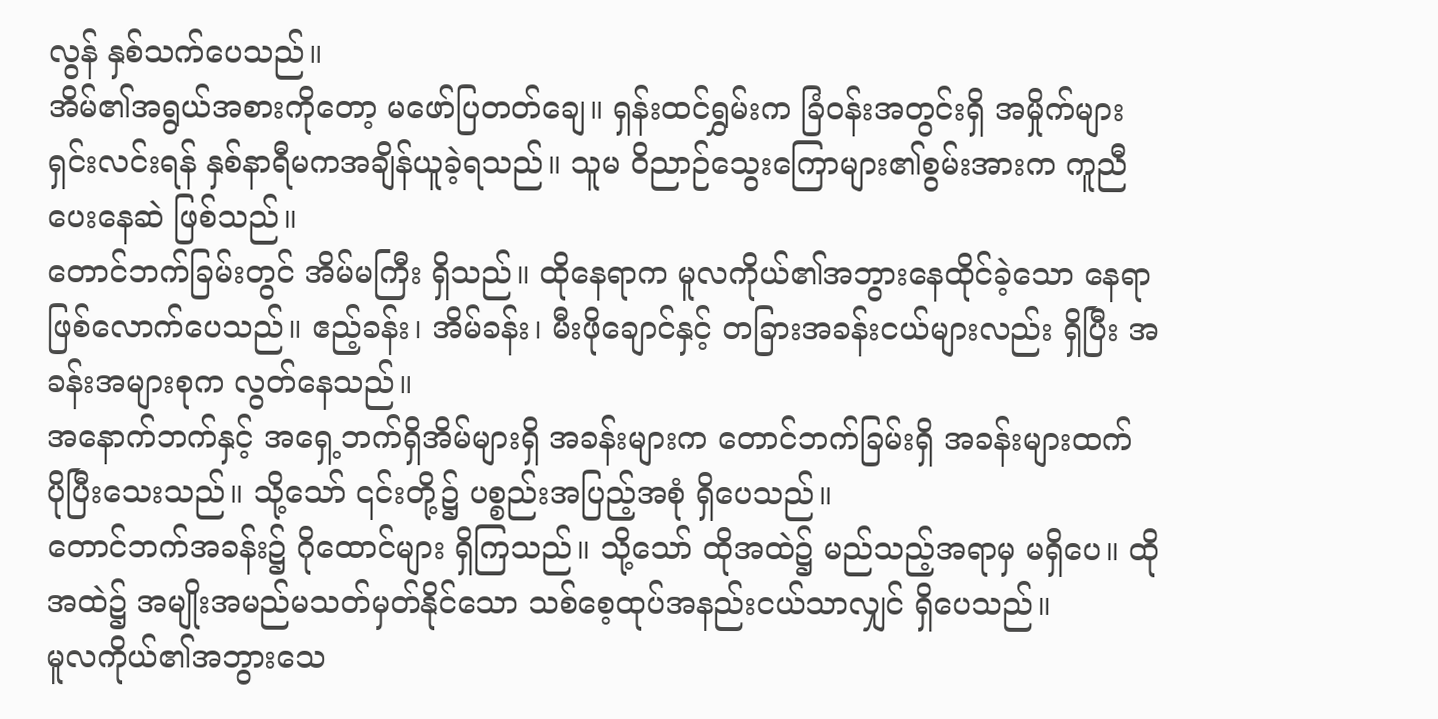လွန် နှစ်သက်ပေသည်။
အိမ်၏အရွယ်အစားကိုတော့ မဖော်ပြတတ်ချေ။ ရှန်းထင်ရွှမ်းက ခြံဝန်းအတွင်းရှိ အမှိုက်များ ရှင်းလင်းရန် နှစ်နာရီမကအချိန်ယူခဲ့ရသည်။ သူမ ဝိညာဉ်သွေးကြောများ၏စွမ်းအားက ကူညီပေးနေဆဲ ဖြစ်သည်။
တောင်ဘက်ခြမ်းတွင် အိမ်မကြီး ရှိသည်။ ထိုနေရာက မူလကိုယ်၏အဘွားနေထိုင်ခဲ့သော နေရာ ဖြစ်လောက်ပေသည်။ ဧည့်ခန်း၊ အိမ်ခန်း၊ မီးဖိုချောင်နှင့် တခြားအခန်းငယ်များလည်း ရှိပြီး အခန်းအများစုက လွတ်နေသည်။
အနောက်ဘက်နှင့် အရှေ့ဘက်ရှိအိမ်များရှိ အခန်းများက တောင်ဘက်ခြမ်းရှိ အခန်းများထက် ပိုပြီးသေးသည်။ သို့သော် ၎င်းတို့၌ ပစ္စည်းအပြည့်အစုံ ရှိပေသည်။
တောင်ဘက်အခန်း၌ ဂိုထောင်များ ရှိကြသည်။ သို့သော် ထိုအထဲ၌ မည်သည့်အရာမှ မရှိပေ။ ထိုအထဲ၌ အမျိုးအမည်မသတ်မှတ်နိုင်သော သစ်စေ့ထုပ်အနည်းငယ်သာလျှင် ရှိပေသည်။
မူလကိုယ်၏အဘွားသေ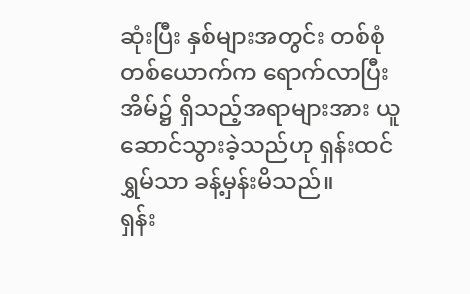ဆုံးပြီး နှစ်များအတွင်း တစ်စုံတစ်ယောက်က ရောက်လာပြီး အိမ်၌ ရှိသည့်အရာများအား ယူဆောင်သွားခဲ့သည်ဟု ရှန်းထင်ရွှမ်သာ ခန့်မှန်းမိသည်။
ရှန်း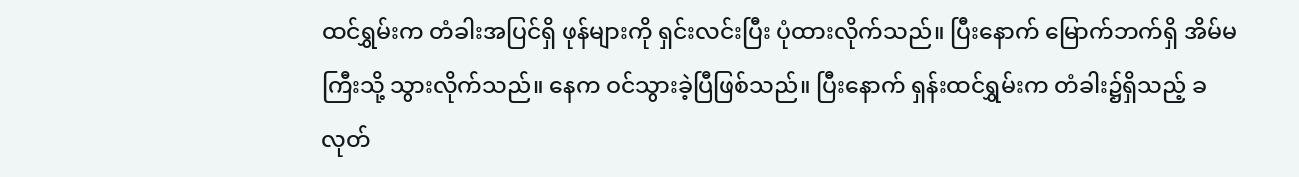ထင်ရွှမ်းက တံခါးအပြင်ရှိ ဖုန်များကို ရှင်းလင်းပြီး ပုံထားလိုက်သည်။ ပြီးနောက် မြောက်ဘက်ရှိ အိမ်မကြီးသို့ သွားလိုက်သည်။ နေက ဝင်သွားခဲ့ပြီဖြစ်သည်။ ပြီးနောက် ရှန်းထင်ရွှမ်းက တံခါး၌ရှိသည့် ခလုတ်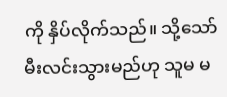ကို နှိပ်လိုက်သည်။ သို့သော် မီးလင်းသွားမည်ဟု သူမ မ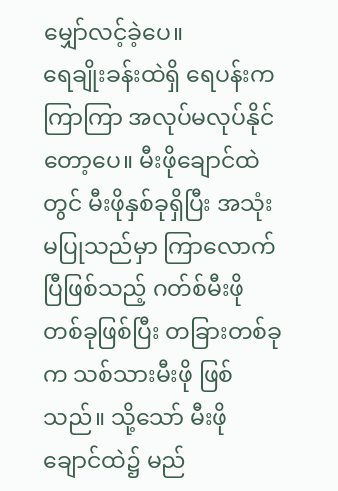မျှော်လင့်ခဲ့ပေ။
ရေချိုးခန်းထဲရှိ ရေပန်းက ကြာကြာ အလုပ်မလုပ်နိုင်တော့ပေ။ မီးဖိုချောင်ထဲတွင် မီးဖိုနှစ်ခုရှိပြီး အသုံးမပြုသည်မှာ ကြာလောက်ပြီဖြစ်သည့် ဂတ်စ်မီးဖိုတစ်ခုဖြစ်ပြီး တခြားတစ်ခုက သစ်သားမီးဖို ဖြစ်သည်။ သို့သော် မီးဖိုချောင်ထဲ၌ မည်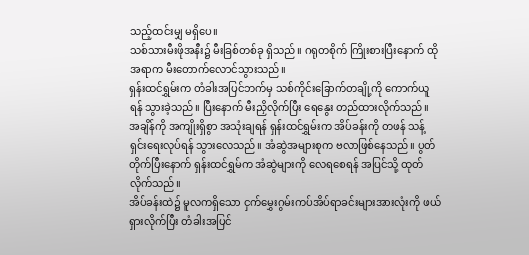သည့်ထင်းမျှ မရှိပေ။
သစ်သားမီးဖိုအနီး၌ မီးခြစ်တစ်ခု ရှိသည်။ ဂရုတစိုက် ကြိုးစားပြီးနောက် ထိုအရာက မီးတောက်လောင်သွားသည်။
ရှန်းထင်ရွှမ်းက တံခါးအပြင်ဘက်မှ သစ်ကိုင်းခြောက်တချို့ကို ကောက်ယူရန် သွားခဲ့သည်။ ပြီးနောက် မီးညှိလိုက်ပြီး ရေနွေး တည်ထားလိုက်သည်။
အချိန်ကို အကျိုးရှိစွာ အသုံးချရန် ရှန်းထင်ရွှမ်းက အိပ်ခန်းကို တဖန် သန့်ရှင်းရေးလုပ်ရန် သွားလေသည်။ အံဆွဲအများစုက ဗလာဖြစ်နေသည်။ ပွတ်တိုက်ပြီးနောက် ရှန်းထင်ရွှမ်က အံဆွဲများကို လေရစေရန် အပြင်သို့ ထုတ်လိုက်သည်။
အိပ်ခန်းထဲ၌ မူလကရှိသော ငှက်မွှေးဂွမ်းကပ်အိပ်ရာခင်းများအားလုံးကို ဖယ်ရှားလိုက်ပြီး တံခါးအပြင်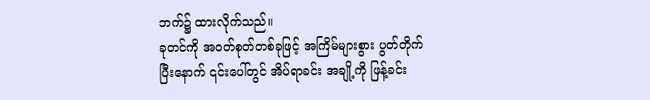ဘက်၌ ထားလိုက်သည်။
ခုတင်ကို အဝတ်စုတ်တစ်ခုဖြင့် အကြိမ်များစွား ပွတ်တိုက်ပြီးနောက် ၎င်းပေါ်တွင် အိပ်ရာခင်း အချို့ကို ဖြန့်ခင်း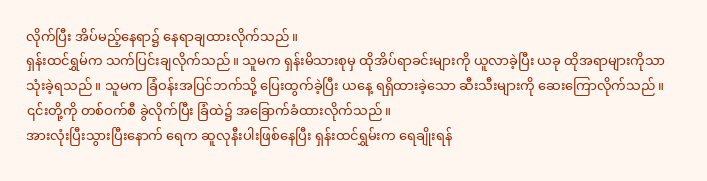လိုက်ပြီး အိပ်မည့်နေရာ၌ နေရာချထားလိုက်သည်။
ရှန်းထင်ရွှမ်က သက်ပြင်းချလိုက်သည်။ သူမက ရှန်းမိသားစုမှ ထိုအိပ်ရာခင်းများကို ယူလာခဲ့ပြီး ယခု ထိုအရာများကိုသာ သုံးခဲ့ရသည်။ သူမက ခြံဝန်းအပြင်ဘက်သို့ ပြေးထွက်ခဲ့ပြီး ယနေ့ ရရှိထားခဲ့သော ဆီးသီးများကို ဆေးကြောလိုက်သည်။ ၎င်းတို့ကို တစ်ဝက်စီ ခွဲလိုက်ပြီး ခြံထဲ၌ အခြောက်ခံထားလိုက်သည်။
အားလုံးပြီးသွားပြီးနောက် ရေက ဆူလုနီးပါးဖြစ်နေပြီး ရှန်းထင်ရွှမ်းက ရေချိုးရန်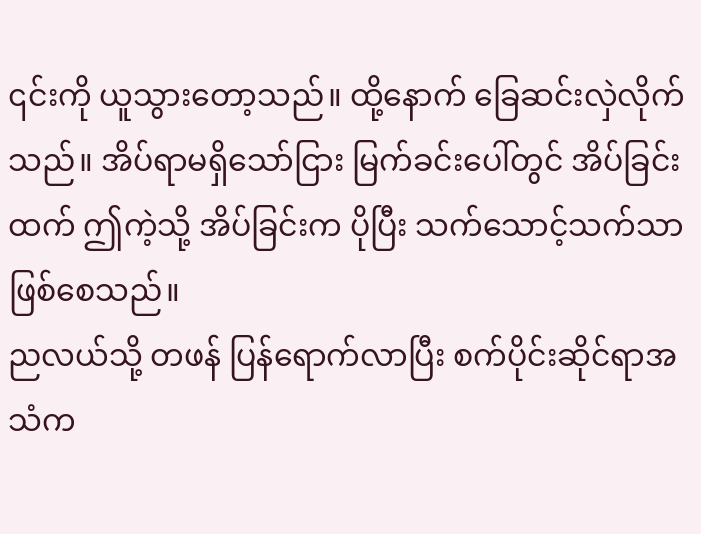၎င်းကို ယူသွားတော့သည်။ ထို့နောက် ခြေဆင်းလှဲလိုက်သည်။ အိပ်ရာမရှိသော်ငြား မြက်ခင်းပေါ်တွင် အိပ်ခြင်းထက် ဤကဲ့သို့ အိပ်ခြင်းက ပိုပြီး သက်သောင့်သက်သာ ဖြစ်စေသည်။
ညလယ်သို့ တဖန် ပြန်ရောက်လာပြီး စက်ပိုင်းဆိုင်ရာအသံက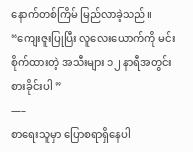နောက်တစ်ကြိမ် မြည်လာခဲ့သည်။
“ကျေးဇူးပြုပြီး လူလေးယောက်ကို မင်း စိုက်ထားတဲ့ အသီးများ ၁၂ နာရီအတွင်း စားခိုင်းပါ ”
—–
စာရေးသူမှာ ပြောစရာရှိနေပါ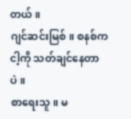တယ်။
ဂျင်ဆင်းမြစ်။ စနစ်က ငါ့ကို သတ်ချင်နေတာပဲ။
စာရေးသူ။ မ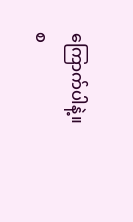ကြောက်ပါနဲ့။
စ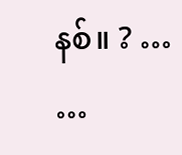နစ်။ ? …
…